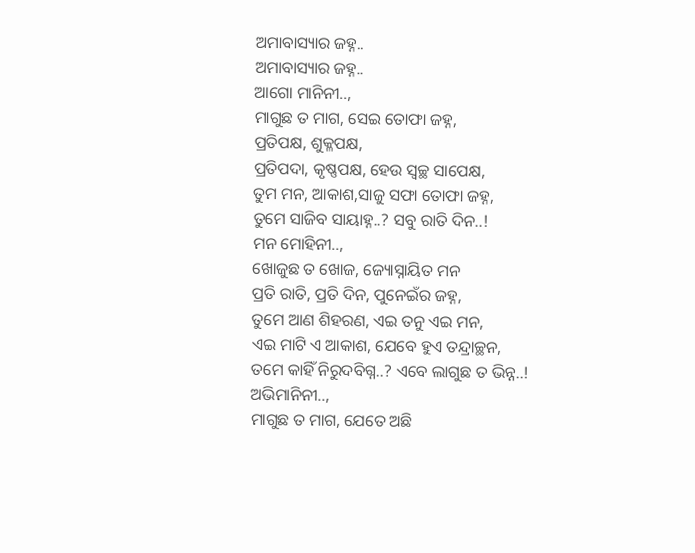ଅମାବାସ୍ୟାର ଜହ୍ନ..
ଅମାବାସ୍ୟାର ଜହ୍ନ..
ଆଗୋ ମାନିନୀ..,
ମାଗୁଛ ତ ମାଗ, ସେଇ ତୋଫା ଜହ୍ନ,
ପ୍ରତିପକ୍ଷ, ଶୁକ୍ଳପକ୍ଷ,
ପ୍ରତିପଦା, କୃଷ୍ଣପକ୍ଷ, ହେଉ ସ୍ୱଚ୍ଛ ସାପେକ୍ଷ,
ତୁମ ମନ, ଆକାଶ,ସାଜୁ ସଫା ତୋଫା ଜହ୍ନ,
ତୁମେ ସାଜିବ ସାୟାହ୍ନ..? ସବୁ ରାତି ଦିନ..!
ମନ ମୋହିନୀ..,
ଖୋଜୁଛ ତ ଖୋଜ, ଜ୍ୟୋସ୍ନାୟିତ ମନ
ପ୍ରତି ରାତି, ପ୍ରତି ଦିନ, ପୁନେଇଁର ଜହ୍ନ,
ତୁମେ ଆଣ ଶିହରଣ, ଏଇ ତନୁ ଏଇ ମନ,
ଏଇ ମାଟି ଏ ଆକାଶ, ଯେବେ ହୁଏ ତନ୍ଦ୍ରାଚ୍ଛନ,
ତମେ କାହିଁ ନିରୁଦବିଗ୍ନ..? ଏବେ ଲାଗୁଛ ତ ଭିନ୍ନ..!
ଅଭିମାନିନୀ..,
ମାଗୁଛ ତ ମାଗ, ଯେତେ ଅଛି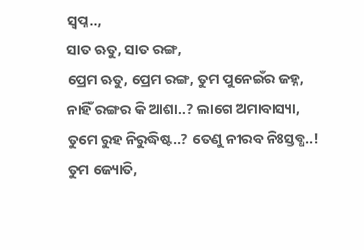ସ୍ୱପ୍ନ..,
ସାତ ଋତୁ, ସାତ ରଙ୍ଗ,
ପ୍ରେମ ଋତୁ, ପ୍ରେମ ରଙ୍ଗ, ତୁମ ପୁନେଇଁର ଜହ୍ନ,
ନାହିଁ ରଙ୍ଗର କି ଆଶା..? ଲାଗେ ଅମାବାସ୍ୟା,
ତୁମେ ରୁହ ନିରୁଦ୍ଧିଷ୍ଟ..? ତେଣୁ ନୀରବ ନିଃସ୍ତବ୍ଧ..!
ତୁମ ଜ୍ୟୋତି,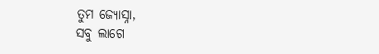ତୁମ ଜ୍ୟୋସ୍ନା,
ସବୁ ଲାଗେ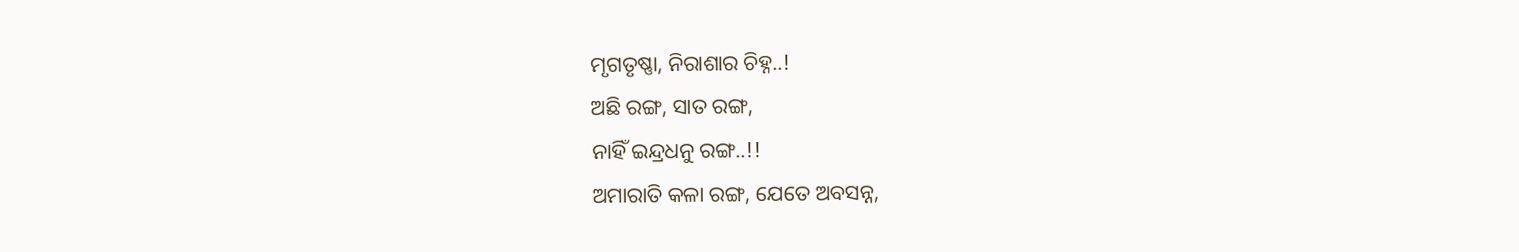ମୃଗତୃଷ୍ଣା, ନିରାଶାର ଚିହ୍ନ..!
ଅଛି ରଙ୍ଗ, ସାତ ରଙ୍ଗ,
ନାହିଁ ଇନ୍ଦ୍ରଧନୁ ରଙ୍ଗ..!!
ଅମାରାତି କଳା ରଙ୍ଗ, ଯେତେ ଅବସନ୍ନ,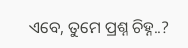ଏବେ, ତୁମେ ପ୍ରଶ୍ନ ଚିହ୍ନ..?